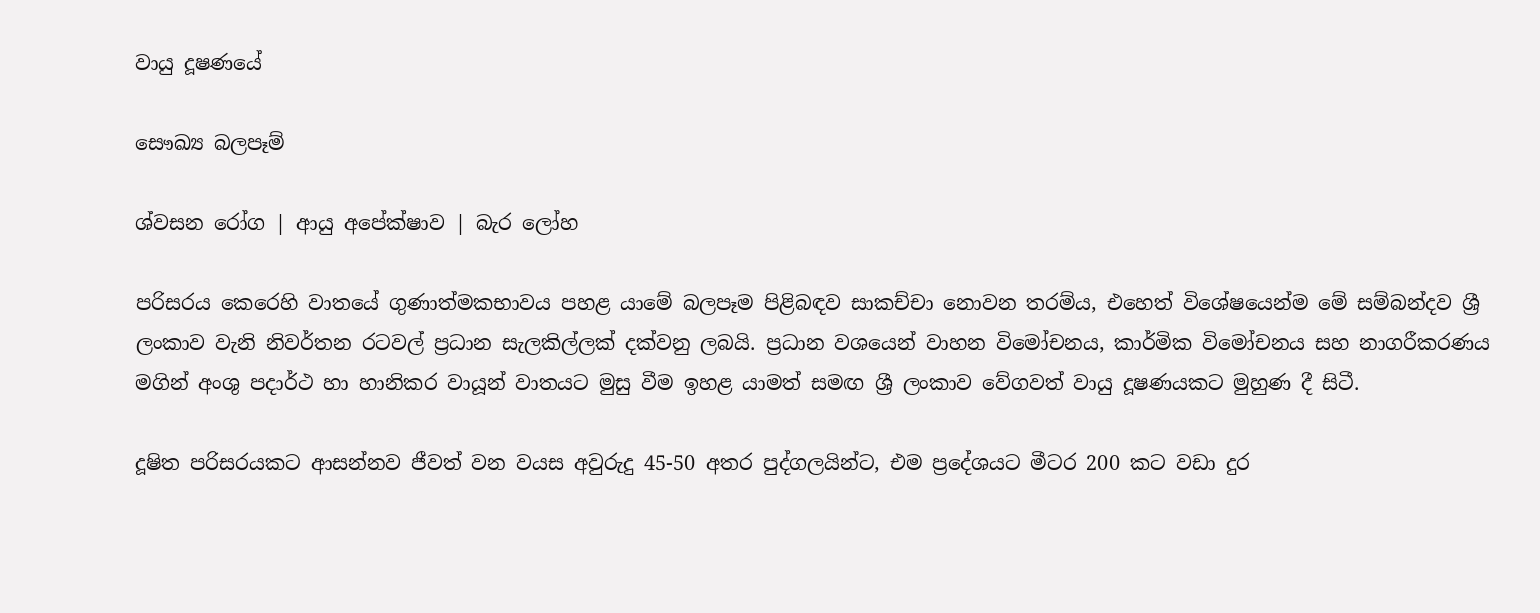වායු දූෂණයේ

සෞඛ්‍ය බලපෑම්

ශ්වසන රෝග | ආයු අපේක්ෂාව | බැර ලෝහ

පරිසරය කෙරෙහි වාතයේ ගුණාත්මකභාවය පහළ යාමේ බලපෑම පිළිබඳව සාකච්චා නොවන තරම්ය, එහෙත් විශේෂයෙන්ම මේ සම්බන්දව ශ්‍රී ලංකාව වැනි නිවර්තන රටවල් ප්‍රධාන සැලකිල්ලක් දක්වනු ලබයි. ප්‍රධාන වශයෙන් වාහන විමෝචනය, කාර්මික විමෝචනය සහ නාගරීකරණය මගින් අංශු පදාර්ථ හා හානිකර වායූන් වාතයට මුසු වීම ඉහළ යාමත් සමඟ ශ්‍රී ලංකාව වේගවත් වායු දූෂණයකට මුහුණ දී සිටී.

දූෂිත පරිසරයකට ආසන්නව ජීවත් වන වයස අවුරුදු 45-50 අතර පුද්ගලයින්ට, එම ප්‍රදේශයට මීටර 200 කට වඩා දුර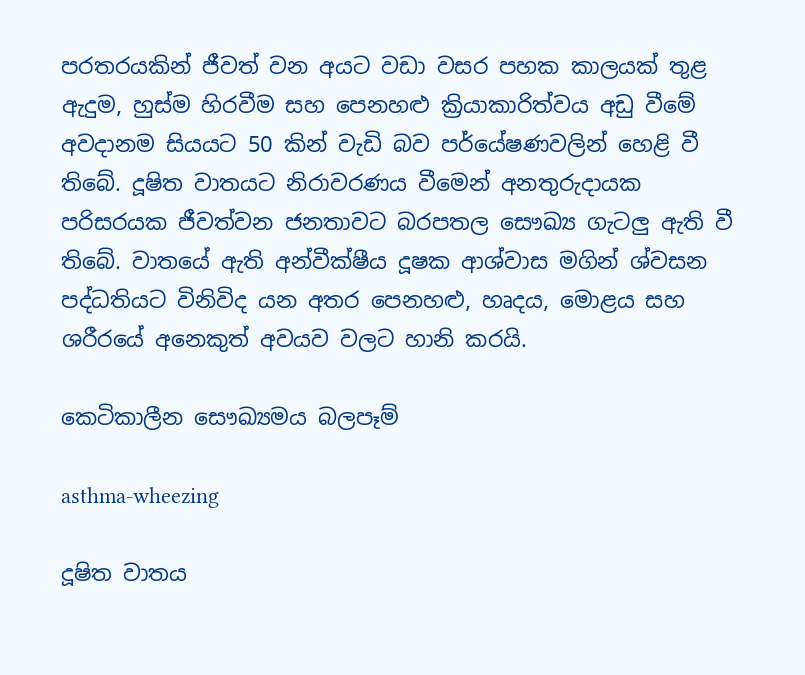පරතරයකින් ජීවත් වන අයට වඩා වසර පහක කාලයක් තුළ ඇදුම, හුස්ම හිරවීම සහ පෙනහළු ක්‍රියාකාරිත්වය අඩු වීමේ අවදානම සියයට 50 කින් වැඩි බව පර්යේෂණවලින් හෙළි වී තිබේ. දූෂිත වාතයට නිරාවරණය වීමෙන් අනතුරුදායක පරිසරයක ජීවත්වන ජනතාවට බරපතල සෞඛ්‍ය ගැටලු ඇති වී තිබේ. වාතයේ ඇති අන්වීක්ෂීය දූෂක ආශ්වාස මගින් ශ්වසන පද්ධතියට විනිවිද යන අතර පෙනහළු, හෘදය, මොළය සහ ශරීරයේ අනෙකුත් අවයව වලට හානි කරයි.

කෙටිකාලීන සෞඛ්‍යමය බලපෑම්

asthma-wheezing

දූෂිත වාතය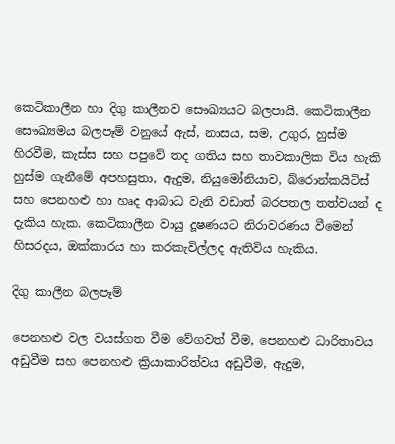කෙටිකාලීන හා දිගු කාලීනව සෞඛ්‍යයට බලපායි. කෙටිකාලීන සෞඛ්‍යමය බලපෑම් වනුයේ ඇස්, නාසය, සම, උගුර, හුස්ම හිරවීම, කැස්ස සහ පපුවේ තද ගතිය සහ තාවකාලික විය හැකි හුස්ම ගැනීමේ අපහසුතා, ඇදුම, නියුමෝනියාව, බ්රොන්කයිටිස් සහ පෙනහළු හා හෘද ආබාධ වැනි වඩාත් බරපතල තත්වයන් ද දැකිය හැක. කෙටිකාලීන වායු දූෂණයට නිරාවරණය වීමෙන් හිසරදය, ඔක්කාරය හා කරකැවිල්ලද ඇතිවිය හැකිය.

දිගු කාලීන බලපෑම්

පෙනහළු වල වයස්ගත වීම වේගවත් වීම, පෙනහළු ධාරිතාවය අඩුවීම සහ පෙනහළු ක්‍රියාකාරිත්වය අඩුවීම, ඇදුම,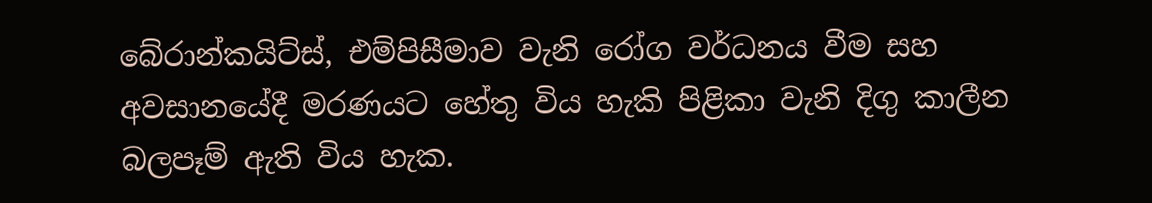බේ‍රාන්කයිට්ස්, එම්පිසීමාව වැනි රෝග වර්ධනය වීම සහ අවසානයේදී මරණයට හේතු විය හැකි පිළිකා වැනි දිගු කාලීන බලපෑම් ඇති විය හැක.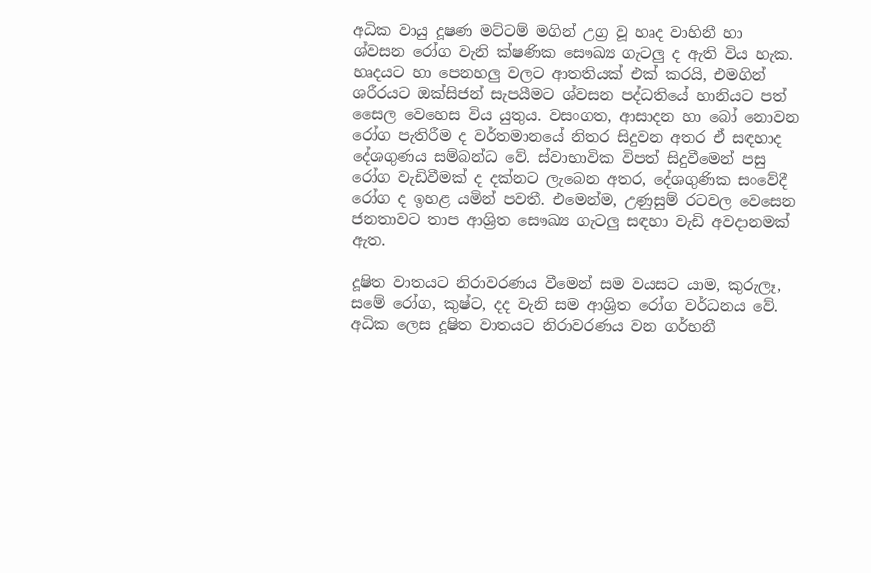අධික වායු දූෂණ මට්ටම් මගින් උග්‍ර වූ හෘද වාහිනී හා ශ්වසන රෝග වැනි ක්ෂණික සෞඛ්‍ය ගැටලු ද ඇති විය හැක. හෘදයට හා පෙනහලු වලට ආතතියක් එක් කරයි, එමගින් ශරීරයට ඔක්සිජන් සැපයීමට ශ්වසන පද්ධතියේ හානියට පත් සෛල වෙහෙස විය යුතුය. වසංගත, ආසාදන හා බෝ නොවන රෝග පැතිරීම ද වර්තමානයේ නිතර සිදුවන අතර ඒ සඳහාද දේශගුණය සම්බන්ධ වේ. ස්වාභාවික විපත් සිදුවීමෙන් පසු රෝග වැඩිවීමක් ද දක්නට ලැබෙන අතර, දේශගුණික සංවේදී රෝග ද ඉහළ යමින් පවතී. එමෙන්ම, උණුසුම් රටවල වෙසෙන ජනතාවට තාප ආශ්‍රිත සෞඛ්‍ය ගැටලු සඳහා වැඩි අවදානමක් ඇත.

දූෂිත වාතයට නිරාවරණය වීමෙන් සම වයසට යාම, කුරුලෑ, සමේ රෝග, කුෂ්ට, දද වැනි සම ආශ්‍රිත රෝග වර්ධනය වේ. අධික ලෙස දූෂිත වාතයට නිරාවරණය වන ගර්භනී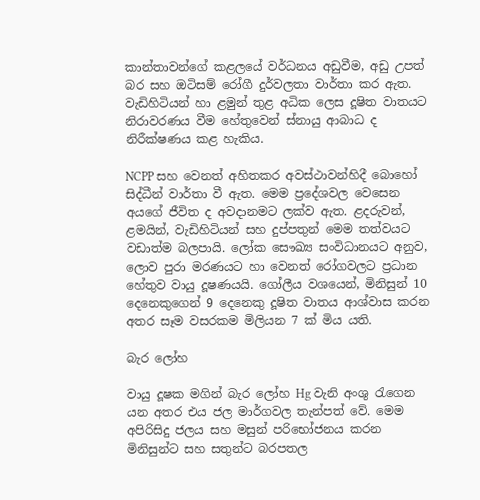කාන්තාවන්ගේ කළලයේ වර්ධනය අඩුවීම, අඩු උපත් බර සහ ඔටිසම් රෝගී දුර්වලතා වාර්තා කර ඇත. වැඩිහිටියන් හා ළමුන් තුළ අධික ලෙස දූෂිත වාතයට නිරාවරණය වීම හේතුවෙන් ස්නායු ආබාධ ද නිරීක්ෂණය කළ හැකිය.

NCPP සහ වෙනත් අහිතකර අවස්ථාවන්හිදී බොහෝ සිද්ධීන් වාර්තා වී ඇත. මෙම ප්‍රදේශවල වෙසෙන අයගේ ජීවිත ද අවදානමට ලක්ව ඇත. ළදරුවන්, ළමයින්, වැඩිහිටියන් සහ දුප්පතුන් මෙම තත්වයට වඩාත්ම බලපායි. ලෝක සෞඛ්‍ය සංවිධානයට අනුව, ලොව පුරා මරණයට හා වෙනත් රෝගවලට ප්‍රධාන හේතුව වායු දූෂණයයි. ගෝලීය වශයෙන්, මිනිසුන් 10 දෙනෙකුගෙන් 9 දෙනෙකු දූෂිත වාතය ආශ්වාස කරන අතර සෑම වසරකම මිලියන 7 ක් මිය යති.

බැර ලෝහ

වායු දූෂක මගින් බැර ලෝහ Hg වැනි අංශු රැගෙන යන අතර එය ජල මාර්ගවල තැන්පත් වේ. මෙම අපිරිසිදු ජලය සහ මසුන් පරිභෝජනය කරන මිනිසුන්ට සහ සතුන්ට බරපතල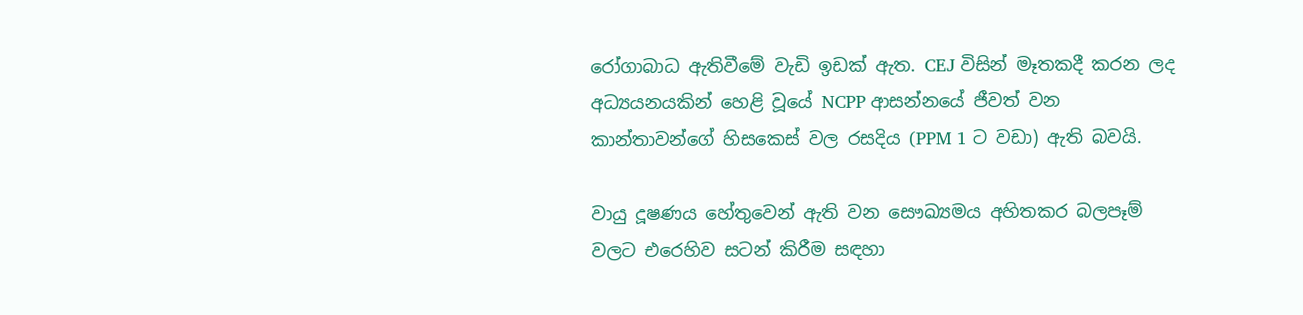රෝගාබාධ ඇතිවීමේ වැඩි ඉඩක් ඇත. CEJ විසින් මෑතකදී කරන ලද අධ්‍යයනයකින් හෙළි වූයේ NCPP ආසන්නයේ ජීවත් වන කාන්තාවන්ගේ හිසකෙස් වල රසදිය (PPM 1 ට වඩා) ඇති බවයි.

වායු දූෂණය හේතුවෙන් ඇති වන සෞඛ්‍යමය අහිතකර බලපෑම් වලට එරෙහිව සටන් කිරීම සඳහා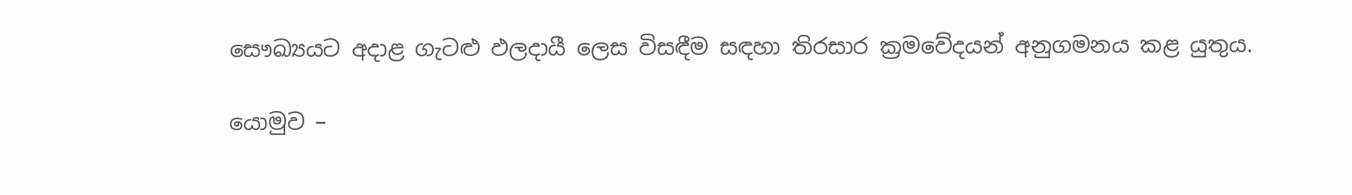සෞඛ්‍යයට අදාළ ගැටළු ඵලදායී ලෙස විසඳීම සඳහා තිරසාර ක්‍රමවේදයන් අනුගමනය කළ යුතුය.

යොමුව –